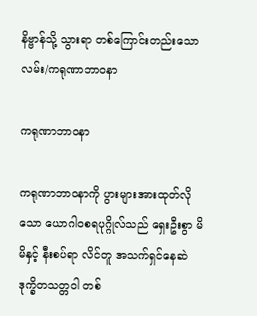နိဗ္ဗာန်သို့ သွားရာ တစ်ကြောင်းတည်းသောလမ်း/ကရုဏာဘာဝနာ

ကရုဏာဘာဝနာ

ကရုဏာဘာဝနာကို ပွားများအားထုတ်လိုသော ယောဂါဝစရပုဂ္ဂိုလ်သည် ရှေးဦးစွာ မိမိနှင့် နီးစပ်ရာ လိင်တူ အသက်ရှင်နေဆဲ ဒုက္ခိတသတ္တဝါ တစ်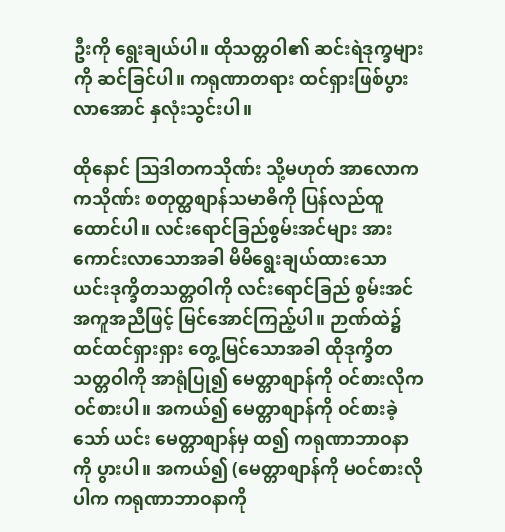ဦးကို ရွေးချယ်ပါ။ ထိုသတ္တဝါ၏ ဆင်းရဲဒုက္ခများကို ဆင်ခြင်ပါ။ ကရုဏာတရား ထင်ရှားဖြစ်ပွားလာအောင် နှလုံးသွင်းပါ။

ထိုနောင် ဩဒါတကသိုဏ်း သို့မဟုတ် အာလောကကသိုဏ်း စတုတ္ထစျာန်သမာဓိကို ပြန်လည်ထူထောင်ပါ။ လင်းရောင်ခြည်စွမ်းအင်များ အားကောင်းလာသောအခါ မိမိရွေးချယ်ထားသော ယင်းဒုက္ခိတသတ္တဝါကို လင်းရောင်ခြည် စွမ်းအင် အကူအညီဖြင့် မြင်အောင်ကြည့်ပါ။ ဉာဏ်ထဲ၌ ထင်ထင်ရှားရှား တွေ့မြင်သောအခါ ထိုဒုက္ခိတသတ္တဝါကို အာရုံပြု၍ မေတ္တာစျာန်ကို ဝင်စားလိုက ဝင်စားပါ။ အကယ်၍ မေတ္တာစျာန်ကို ဝင်စားခဲ့သော် ယင်း မေတ္တာစျာန်မှ ထ၍ ကရုဏာဘာဝနာကို ပွားပါ။ အကယ်၍ (မေတ္တာစျာန်ကို မဝင်စားလိုပါက ကရုဏာဘာဝနာကို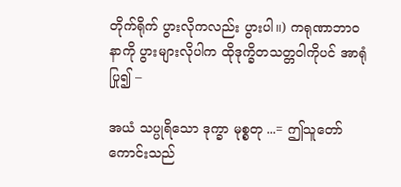တိုက်ရိုက် ပွားလိုကလည်း ပွားပါ။) ကရုဏာဘာဝနာကို ပွားများလိုပါက ထိုဒုက္ခိတသတ္တဝါကိုပင် အာရုံပြု၍ –

အယံ သပ္ပုရိသော ဒုက္ခာ မုစ္စတု ...= ဤသူတော်ကောင်းသည်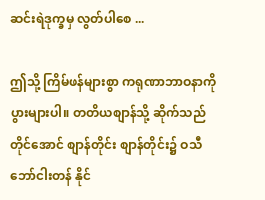ဆင်းရဲဒုက္ခမှ လွတ်ပါစေ ...

ဤသို့ ကြိမ်ဖန်များစွာ ကရုဏာဘာဝနာကို ပွားများပါ။ တတိယစျာန်သို့ ဆိုက်သည်တိုင်အောင် စျာန်တိုင်း စျာန်တိုင်း၌ ဝသီဘော်ငါးတန် နိုင်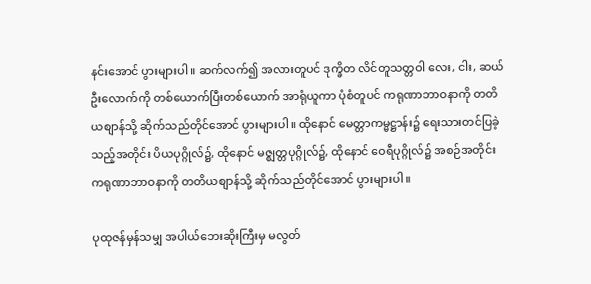နင်းအောင် ပွားများပါ။ ဆက်လက်၍ အလားတူပင် ဒုက္ခိတ လိင်တူသတ္တဝါ လေး, ငါး, ဆယ်ဦးလောက်ကို တစ်ယောက်ပြီးတစ်ယောက် အာရုံယူကာ ပုံစံတူပင် ကရုဏာဘာဝနာကို တတိယစျာန်သို့ ဆိုက်သည်တိုင်အောင် ပွားများပါ။ ထိုနောင် မေတ္တာကမ္မဋ္ဌာန်း၌ ရေးသားတင်ပြခဲ့သည့်အတိုင်း ပိယပုဂ္ဂိုလ်၌, ထိုနောင် မဇ္ဈတ္တပုဂ္ဂိုလ်၌, ထိုနောင် ဝေရီပုဂ္ဂိုလ်၌ အစဉ်အတိုင်း ကရုဏာဘာဝနာကို တတိယစျာန်သို့ ဆိုက်သည်တိုင်အောင် ပွားများပါ။

ပုထုဇန်မှန်သမျှ အပါယ်ဘေးဆိုးကြီးမှ မလွတ်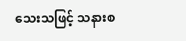သေးသဖြင့် သနားစ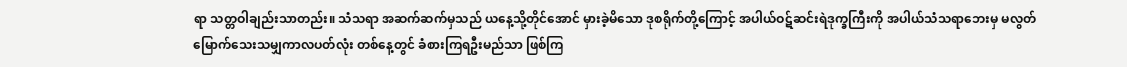ရာ သတ္တဝါချည်းသာတည်း။ သံသရာ အဆက်ဆက်မှသည် ယနေ့သို့တိုင်အောင် မှားခဲ့မိသော ဒုစရိုက်တို့ကြောင့် အပါယ်ဝဋ်ဆင်းရဲဒုက္ခကြီးကို အပါယ်သံသရာဘေးမှ မလွတ်မြောက်သေးသမျှကာလပတ်လုံး တစ်နေ့တွင် ခံစားကြရဦးမည်သာ ဖြစ်ကြ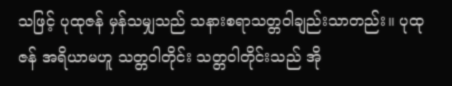သဖြင့် ပုထုဇန် မှန်သမျှသည် သနားစရာသတ္တဝါချည်းသာတည်း။ ပုထုဇန် အရိယာမဟူ သတ္တဝါတိုင်း သတ္တဝါတိုင်းသည် အို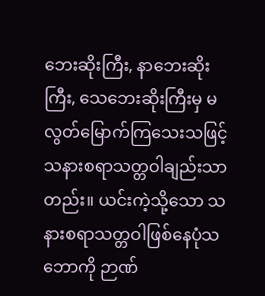ဘေးဆိုးကြီး, နာဘေးဆိုးကြီး, သေဘေးဆိုးကြီးမှ မလွတ်မြောက်ကြသေးသဖြင့် သနားစရာသတ္တဝါချည်းသာတည်း။ ယင်းကဲ့သို့သော သနားစရာသတ္တဝါဖြစ်နေပုံသဘောကို ဉာဏ်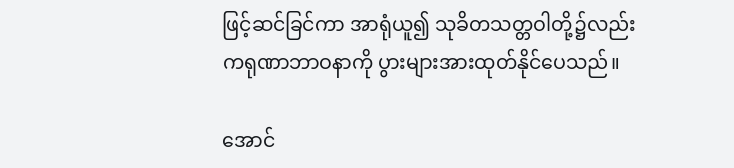ဖြင့်ဆင်ခြင်ကာ အာရုံယူ၍ သုခိတသတ္တဝါတို့၌လည်း ကရုဏာဘာဝနာကို ပွားများအားထုတ်နိုင်ပေသည်။

အောင်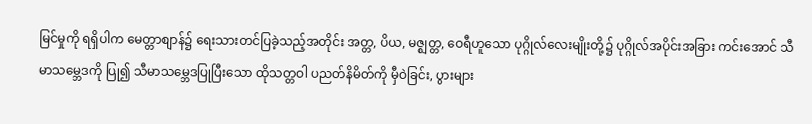မြင်မှုကို ရရှိပါက မေတ္တာစျာန်၌ ရေးသားတင်ပြခဲ့သည့်အတိုင်း အတ္တ, ပိယ, မဇ္ဈတ္တ, ဝေရီဟူသော ပုဂ္ဂိုလ်လေးမျိုးတို့၌ ပုဂ္ဂိုလ်အပိုင်းအခြား ကင်းအောင် သီမာသမ္ဘေဒကို ပြု၍ သီမာသမ္ဘေဒပြုပြီးသော ထိုသတ္တဝါ ပညတ်နိမိတ်ကို မှီဝဲခြင်း, ပွားများ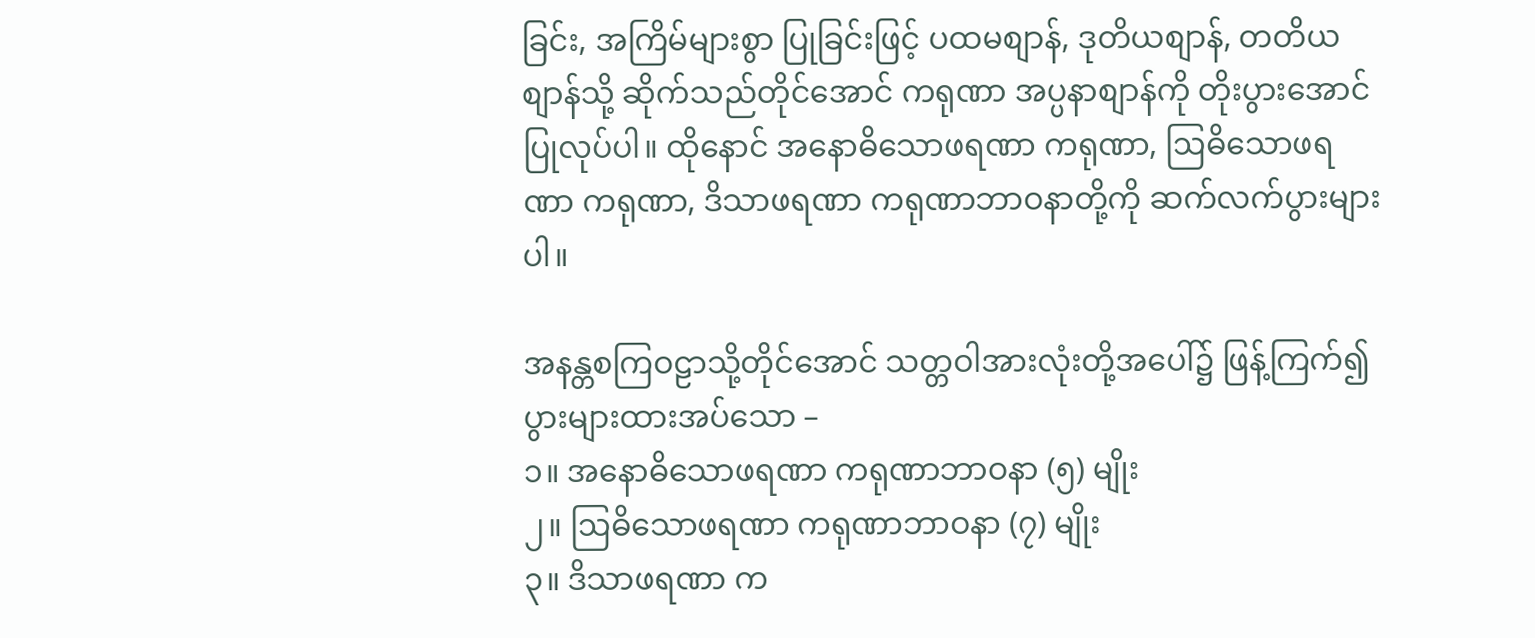ခြင်း, အကြိမ်များစွာ ပြုခြင်းဖြင့် ပထမစျာန်, ဒုတိယစျာန်, တတိယစျာန်သို့ ဆိုက်သည်တိုင်အောင် ကရုဏာ အပ္ပနာစျာန်ကို တိုးပွားအောင် ပြုလုပ်ပါ။ ထိုနောင် အနောဓိသောဖရဏာ ကရုဏာ, ဩဓိသောဖရဏာ ကရုဏာ, ဒိသာဖရဏာ ကရုဏာဘာဝနာတို့ကို ဆက်လက်ပွားများပါ။

အနန္တစကြဝဠာသို့တိုင်အောင် သတ္တဝါအားလုံးတို့အပေါ်၌ ဖြန့်ကြက်၍ ပွားများထားအပ်သော –
၁။ အနောဓိသောဖရဏာ ကရုဏာဘာဝနာ (၅) မျိုး
၂။ ဩဓိသောဖရဏာ ကရုဏာဘာဝနာ (၇) မျိုး
၃။ ဒိသာဖရဏာ က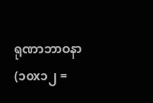ရုဏာဘာဝနာ (၁၀x၁၂ =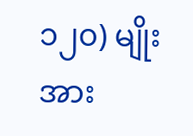၁၂၀) မျိုး
အား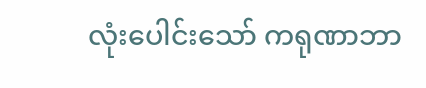လုံးပေါင်းသော် ကရုဏာဘာ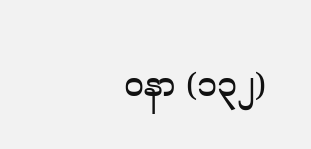ဝနာ (၁၃၂)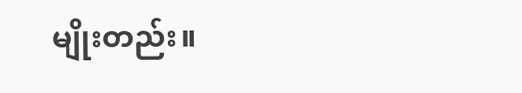မျိုးတည်း။